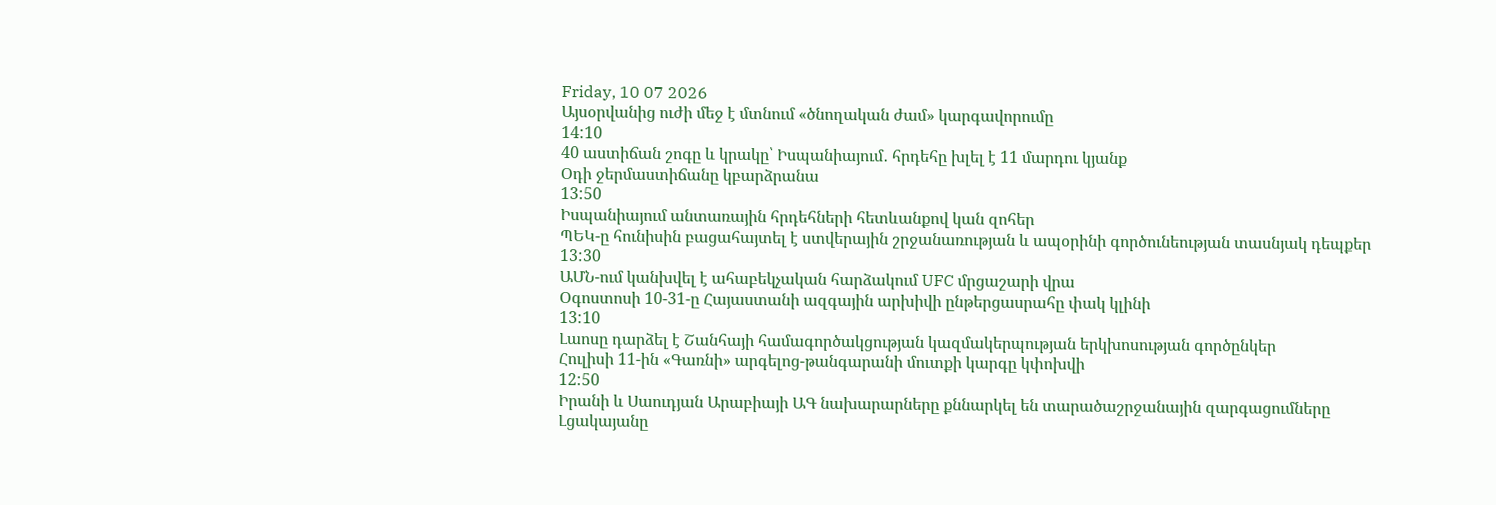Friday, 10 07 2026
Այսօրվանից ուժի մեջ է մտնում «ծնողական ժամ» կարգավորումը
14:10
40 աստիճան շոգը և կրակը՝ Իսպանիայում․ հրդեհը խլել է 11 մարդու կյանք
Օդի ջերմաստիճանը կբարձրանա
13:50
Իսպանիայում անտառային հրդեհների հետևանքով կան զոհեր
ՊԵԿ-ը հունիսին բացահայտել է ստվերային շրջանառության և ապօրինի գործունեության տասնյակ դեպքեր
13:30
ԱՄՆ-ում կանխվել է ահաբեկչական հարձակում UFC մրցաշարի վրա
Օգոստոսի 10-31-ը Հայաստանի ազգային արխիվի ընթերցասրահը փակ կլինի
13:10
Լաոսը դարձել է Շանհայի համագործակցության կազմակերպության երկխոսության գործընկեր
Հուլիսի 11-ին «Գառնի» արգելոց-թանգարանի մուտքի կարգը կփոխվի
12:50
Իրանի և Սաուդյան Արաբիայի ԱԳ նախարարները քննարկել են տարածաշրջանային զարգացումները
Լցակայանը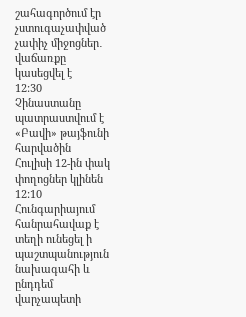շահագործում էր չստուգաչափված չափիչ միջոցներ․ վաճառքը կասեցվել է
12:30
Չինաստանը պատրաստվում է «Բավի» թայֆունի հարվածին
Հուլիսի 12-ին փակ փողոցներ կլինեն
12:10
Հունգարիայում հանրահավաք է տեղի ունեցել ի պաշտպանություն նախագահի և ընդդեմ վարչապետի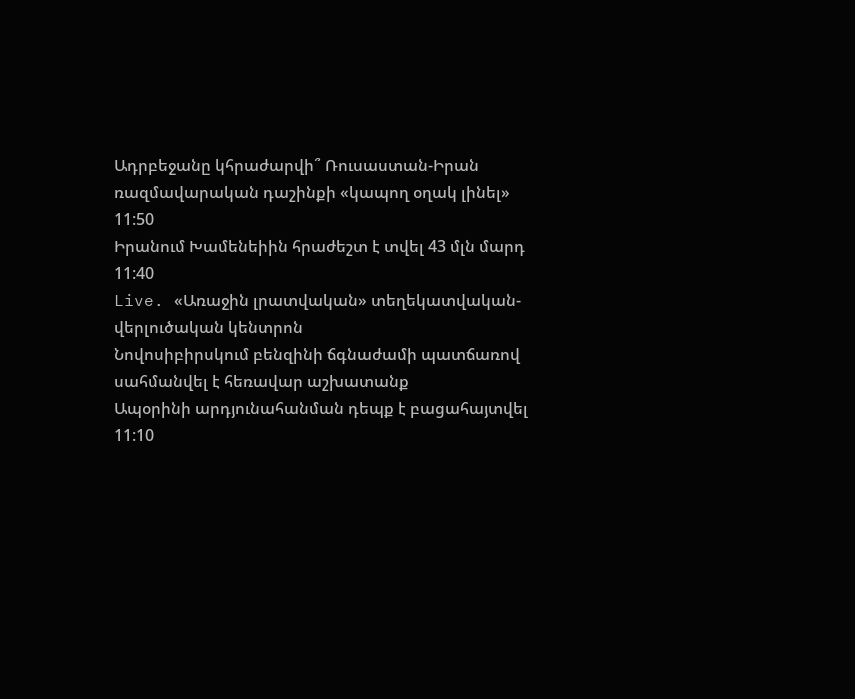Ադրբեջանը կհրաժարվի՞ Ռուսաստան-Իրան ռազմավարական դաշինքի «կապող օղակ լինել»
11:50
Իրանում Խամենեիին հրաժեշտ է տվել 43 մլն մարդ
11:40
Live. «Առաջին լրատվական» տեղեկատվական-վերլուծական կենտրոն
Նովոսիբիրսկում բենզինի ճգնաժամի պատճառով սահմանվել է հեռավար աշխատանք
Ապօրինի արդյունահանման դեպք է բացահայտվել
11:10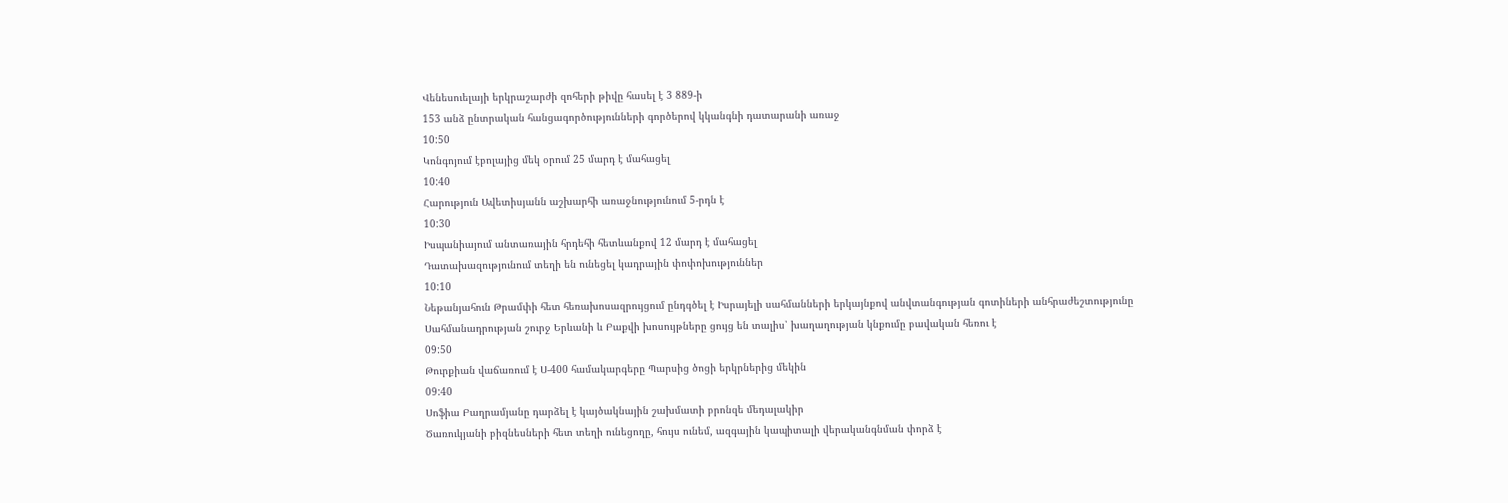Վենեսուելայի երկրաշարժի զոհերի թիվը հասել է 3 889-ի
153 անձ ընտրական հանցագործությունների գործերով կկանգնի դատարանի առաջ
10:50
Կոնգոյում էբոլայից մեկ օրում 25 մարդ է մահացել
10:40
Հարություն Ավետիսյանն աշխարհի առաջնությունում 5-րդն է
10:30
Իսպանիայում անտառային հրդեհի հետևանքով 12 մարդ է մահացել
Դատախազությունում տեղի են ունեցել կադրային փոփոխություններ
10:10
Նեթանյահուն Թրամփի հետ հեռախոսազրույցում ընդգծել է Իսրայելի սահմանների երկայնքով անվտանգության գոտիների անհրաժեշտությունը
Սահմանադրության շուրջ Երևանի և Բաքվի խոսույթները ցույց են տալիս՝ խաղաղության կնքումը բավական հեռու է
09:50
Թուրքիան վաճառում է Ս-400 համակարգերը Պարսից ծոցի երկրներից մեկին
09:40
Սոֆիա Բաղրամյանը դարձել է կայծակնային շախմատի բրոնզե մեդալակիր
Ծառուկյանի բիզնեսների հետ տեղի ունեցողը, հույս ունեմ, ազգային կապիտալի վերականգնման փորձ է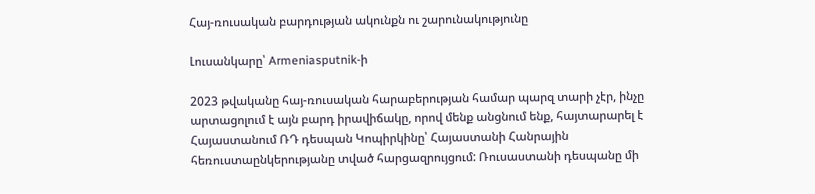Հայ-ռուսական բարդության ակունքն ու շարունակությունը

Լուսանկարը՝ Armeniasputnik-ի

2023 թվականը հայ-ռուսական հարաբերության համար պարզ տարի չէր, ինչը արտացոլում է այն բարդ իրավիճակը, որով մենք անցնում ենք, հայտարարել է Հայաստանում ՌԴ դեսպան Կոպիրկինը՝ Հայաստանի Հանրային հեռուստաընկերությանը տված հարցազրույցում: Ռուսաստանի դեսպանը մի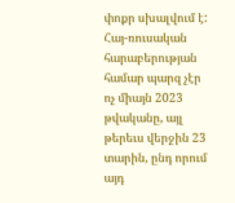փոքր սխալվում է: Հայ-ռուսական հարաբերության համար պարզ չէր ոչ միայն 2023 թվականը, այլ թերեւս վերջին 23 տարին, ընդ որում այդ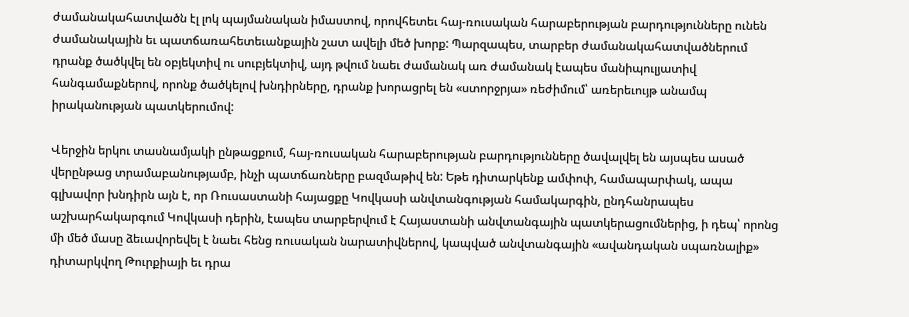ժամանակահատվածն էլ լոկ պայմանական իմաստով, որովհետեւ հայ-ռուսական հարաբերության բարդությունները ունեն ժամանակային եւ պատճառահետեւանքային շատ ավելի մեծ խորք: Պարզապես, տարբեր ժամանակահատվածներում դրանք ծածկվել են օբյեկտիվ ու սուբյեկտիվ, այդ թվում նաեւ ժամանակ առ ժամանակ էապես մանիպուլյատիվ հանգամաքներով, որոնք ծածկելով խնդիրները, դրանք խորացրել են «ստորջրյա» ռեժիմում՝ առերեւույթ անամպ իրականության պատկերումով:

Վերջին երկու տասնամյակի ընթացքում, հայ-ռուսական հարաբերության բարդությունները ծավալվել են այսպես ասած վերընթաց տրամաբանությամբ, ինչի պատճառները բազմաթիվ են: Եթե դիտարկենք ամփոփ, համապարփակ, ապա գլխավոր խնդիրն այն է, որ Ռուսաստանի հայացքը Կովկասի անվտանգության համակարգին, ընդհանրապես աշխարհակարգում Կովկասի դերին, էապես տարբերվում է Հայաստանի անվտանգային պատկերացումներից, ի դեպ՝ որոնց մի մեծ մասը ձեւավորեվել է նաեւ հենց ռուսական նարատիվներով, կապված անվտանգային «ավանդական սպառնալիք» դիտարկվող Թուրքիայի եւ դրա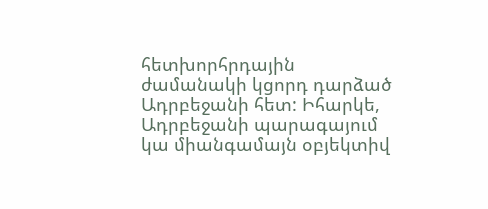հետխորհրդային ժամանակի կցորդ դարձած Ադրբեջանի հետ: Իհարկե, Ադրբեջանի պարագայում կա միանգամայն օբյեկտիվ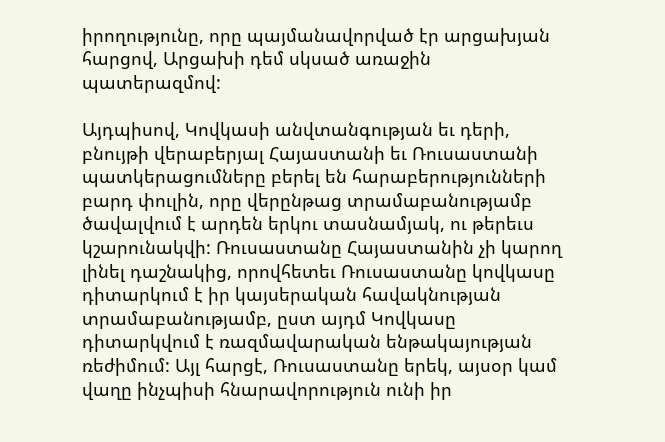իրողությունը, որը պայմանավորված էր արցախյան հարցով, Արցախի դեմ սկսած առաջին պատերազմով:

Այդպիսով, Կովկասի անվտանգության եւ դերի, բնույթի վերաբերյալ Հայաստանի եւ Ռուսաստանի պատկերացումները բերել են հարաբերությունների բարդ փուլին, որը վերընթաց տրամաբանությամբ ծավալվում է արդեն երկու տասնամյակ, ու թերեւս կշարունակվի: Ռուսաստանը Հայաստանին չի կարող լինել դաշնակից, որովհետեւ Ռուսաստանը կովկասը դիտարկում է իր կայսերական հավակնության տրամաբանությամբ, ըստ այդմ Կովկասը դիտարկվում է ռազմավարական ենթակայության ռեժիմում: Այլ հարցէ, Ռուսաստանը երեկ, այսօր կամ վաղը ինչպիսի հնարավորություն ունի իր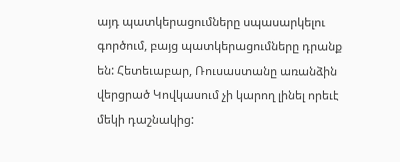այդ պատկերացումները սպասարկելու գործում, բայց պատկերացումները դրանք են: Հետեւաբար, Ռուսաստանը առանձին վերցրած Կովկասում չի կարող լինել որեւէ մեկի դաշնակից: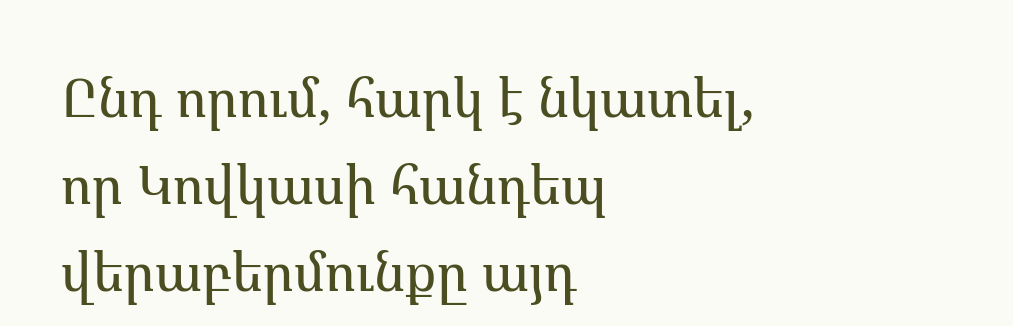Ընդ որում, հարկ է նկատել, որ Կովկասի հանդեպ վերաբերմունքը այդ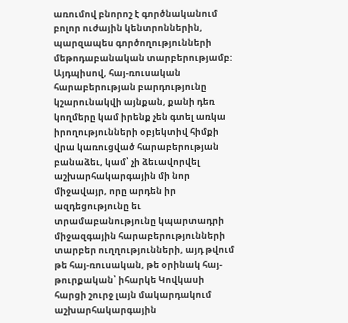առումով բնորոշ է գործնականում բոլոր ուժային կենտրոններին, պարզապես գործողությունների մեթոդաբանական տարբերությամբ: Այդպիսով, հայ-ռուսական հարաբերության բարդությունը կշարունակվի այնքան, քանի դեռ կողմերը կամ իրենք չեն գտել առկա իրողությունների օբյեկտիվ հիմքի վրա կառուցված հարաբերության բանաձեւ, կամ՝ չի ձեւավորվել աշխարհակարգային մի նոր միջավայր, որը արդեն իր ազդեցությունը եւ տրամաբանությունը կպարտադրի միջազգային հարաբերությունների տարբեր ուղղությունների, այդ թվում թե հայ-ռուսական, թե օրինակ հայ-թուրքական՝ իհարկե Կովկասի հարցի շուրջ լայն մակարդակում աշխարհակարգային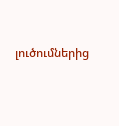լուծումներից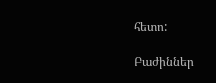հետո:

Բաժիններ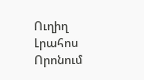Ուղիղ
Լրահոս
Որոնում